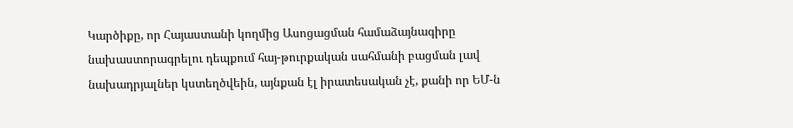Կարծիքը, որ Հայաստանի կողմից Ասոցացման համաձայնագիրը նախաստորագրելու դեպքում հայ-թուրքական սահմանի բացման լավ նախադրյալներ կստեղծվեին, այնքան էլ իրատեսական չէ, քանի որ ԵՄ-ն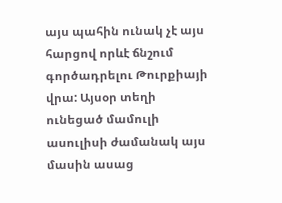այս պահին ունակ չէ այս հարցով որևէ ճնշում գործադրելու Թուրքիայի վրա: Այսօր տեղի ունեցած մամուլի ասուլիսի ժամանակ այս մասին ասաց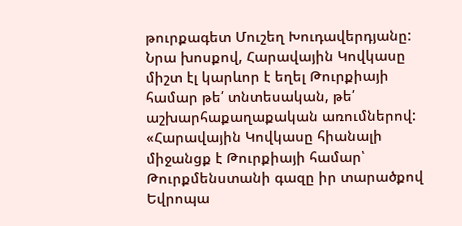թուրքագետ Մուշեղ Խուդավերդյանը:
Նրա խոսքով, Հարավային Կովկասը միշտ էլ կարևոր է եղել Թուրքիայի համար թե՛ տնտեսական, թե՛ աշխարհաքաղաքական առումներով: «Հարավային Կովկասը հիանալի միջանցք է Թուրքիայի համար՝ Թուրքմենստանի գազը իր տարածքով Եվրոպա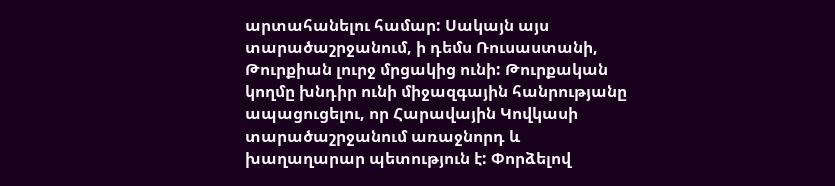արտահանելու համար: Սակայն այս տարածաշրջանում, ի դեմս Ռուսաստանի, Թուրքիան լուրջ մրցակից ունի: Թուրքական կողմը խնդիր ունի միջազգային հանրությանը ապացուցելու, որ Հարավային Կովկասի տարածաշրջանում առաջնորդ և խաղաղարար պետություն է: Փորձելով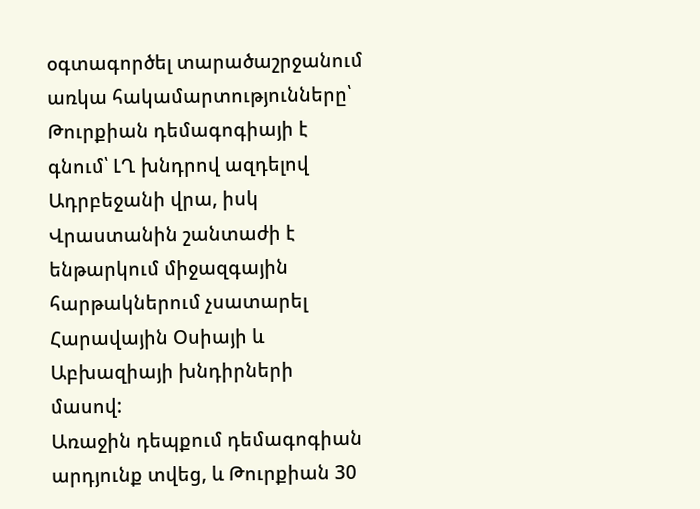օգտագործել տարածաշրջանում առկա հակամարտությունները՝ Թուրքիան դեմագոգիայի է գնում՝ ԼՂ խնդրով ազդելով Ադրբեջանի վրա, իսկ Վրաստանին շանտաժի է ենթարկում միջազգային հարթակներում չսատարել Հարավային Օսիայի և Աբխազիայի խնդիրների մասով:
Առաջին դեպքում դեմագոգիան արդյունք տվեց, և Թուրքիան 30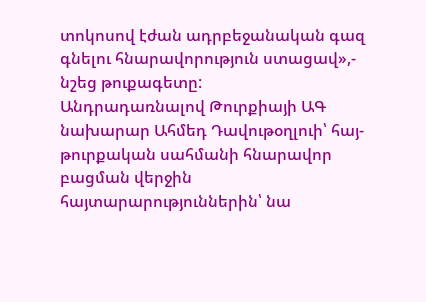տոկոսով էժան ադրբեջանական գազ գնելու հնարավորություն ստացավ»,- նշեց թուքագետը:
Անդրադառնալով Թուրքիայի ԱԳ նախարար Ահմեդ Դավութօղլուի՝ հայ-թուրքական սահմանի հնարավոր բացման վերջին հայտարարություններին՝ նա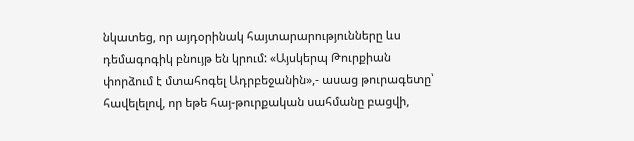նկատեց, որ այդօրինակ հայտարարությունները ևս դեմագոգիկ բնույթ են կրում: «Այսկերպ Թուրքիան փորձում է մտահոգել Ադրբեջանին»,- ասաց թուրագետը՝ հավելելով, որ եթե հայ-թուրքական սահմանը բացվի,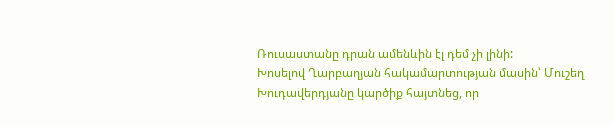Ռուսաստանը դրան ամենևին էլ դեմ չի լինի:
Խոսելով Ղարբաղյան հակամարտության մասին՝ Մուշեղ Խուդավերդյանը կարծիք հայտնեց, որ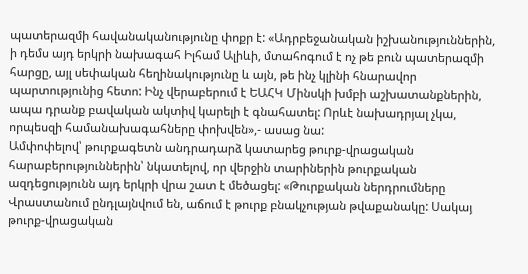պատերազմի հավանականությունը փոքր է: «Ադրբեջանական իշխանություններին, ի դեմս այդ երկրի նախագահ Իլհամ Ալիևի, մտահոգում է ոչ թե բուն պատերազմի հարցը, այլ սեփական հեղինակությունը և այն, թե ինչ կլինի հնարավոր պարտությունից հետո: Ինչ վերաբերում է ԵԱՀԿ Մինսկի խմբի աշխատանքներին, ապա դրանք բավական ակտիվ կարելի է գնահատել: Որևէ նախադրյալ չկա, որպեսզի համանախագահները փոխվեն»,- ասաց նա:
Ամփոփելով՝ թուրքագետն անդրադարձ կատարեց թուրք-վրացական հարաբերություններին՝ նկատելով, որ վերջին տարիներին թուրքական ազդեցությունն այդ երկրի վրա շատ է մեծացել: «Թուրքական ներդրումները Վրաստանում ընդլայնվում են, աճում է թուրք բնակչության թվաքանակը: Սակայ թուրք-վրացական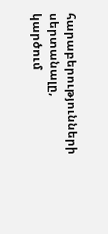հարաբերությունների սերտանալը, կարծում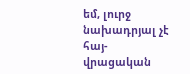եմ, լուրջ նախադրյալ չէ հայ-վրացական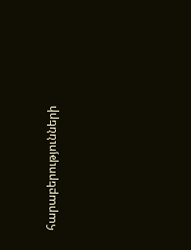հարաբերությունների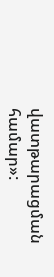վատթարացման համար»: